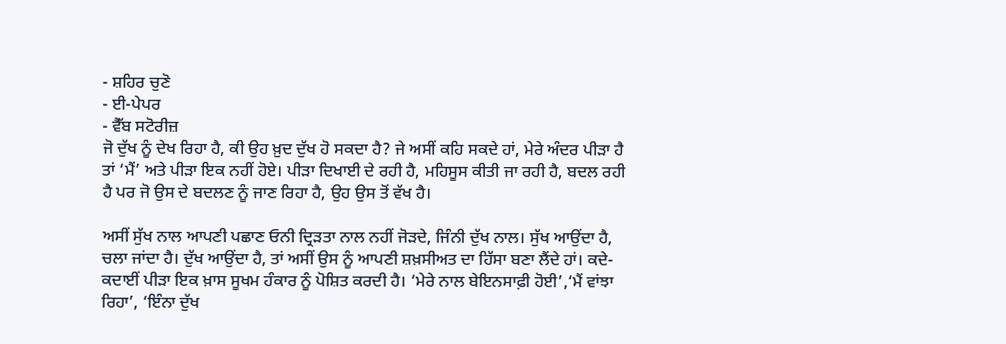- ਸ਼ਹਿਰ ਚੁਣੋ
- ਈ-ਪੇਪਰ
- ਵੈੱਬ ਸਟੋਰੀਜ਼
ਜੋ ਦੁੱਖ ਨੂੰ ਦੇਖ ਰਿਹਾ ਹੈ, ਕੀ ਉਹ ਖ਼ੁਦ ਦੁੱਖ ਹੋ ਸਕਦਾ ਹੈ? ਜੇ ਅਸੀਂ ਕਹਿ ਸਕਦੇ ਹਾਂ, ਮੇਰੇ ਅੰਦਰ ਪੀੜਾ ਹੈ ਤਾਂ ‘ਮੈਂ’ ਅਤੇ ਪੀੜਾ ਇਕ ਨਹੀਂ ਹੋਏ। ਪੀੜਾ ਦਿਖਾਈ ਦੇ ਰਹੀ ਹੈ, ਮਹਿਸੂਸ ਕੀਤੀ ਜਾ ਰਹੀ ਹੈ, ਬਦਲ ਰਹੀ ਹੈ ਪਰ ਜੋ ਉਸ ਦੇ ਬਦਲਣ ਨੂੰ ਜਾਣ ਰਿਹਾ ਹੈ, ਉਹ ਉਸ ਤੋਂ ਵੱਖ ਹੈ।

ਅਸੀਂ ਸੁੱਖ ਨਾਲ ਆਪਣੀ ਪਛਾਣ ਓਨੀ ਦ੍ਰਿੜਤਾ ਨਾਲ ਨਹੀਂ ਜੋੜਦੇ, ਜਿੰਨੀ ਦੁੱਖ ਨਾਲ। ਸੁੱਖ ਆਉਂਦਾ ਹੈ, ਚਲਾ ਜਾਂਦਾ ਹੈ। ਦੁੱਖ ਆਉਂਦਾ ਹੈ, ਤਾਂ ਅਸੀਂ ਉਸ ਨੂੰ ਆਪਣੀ ਸ਼ਖ਼ਸੀਅਤ ਦਾ ਹਿੱਸਾ ਬਣਾ ਲੈਂਦੇ ਹਾਂ। ਕਦੇ-ਕਦਾਈਂ ਪੀੜਾ ਇਕ ਖ਼ਾਸ ਸੂਖਮ ਹੰਕਾਰ ਨੂੰ ਪੋਸ਼ਿਤ ਕਰਦੀ ਹੈ। ‘ਮੇਰੇ ਨਾਲ ਬੇਇਨਸਾਫ਼ੀ ਹੋਈ’,‘ਮੈਂ ਵਾਂਝਾ ਰਿਹਾ’, ‘ਇੰਨਾ ਦੁੱਖ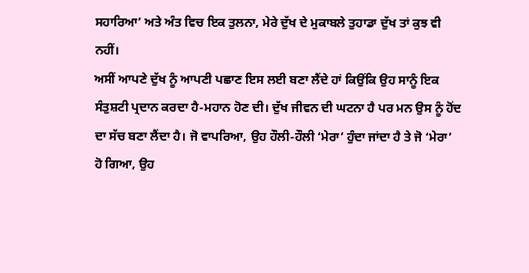ਸਹਾਰਿਆ’ ਅਤੇ ਅੰਤ ਵਿਚ ਇਕ ਤੁਲਨਾ, ਮੇਰੇ ਦੁੱਖ ਦੇ ਮੁਕਾਬਲੇ ਤੁਹਾਡਾ ਦੁੱਖ ਤਾਂ ਕੁਝ ਵੀ ਨਹੀਂ।
ਅਸੀਂ ਆਪਣੇ ਦੁੱਖ ਨੂੰ ਆਪਣੀ ਪਛਾਣ ਇਸ ਲਈ ਬਣਾ ਲੈਂਦੇ ਹਾਂ ਕਿਉਂਕਿ ਉਹ ਸਾਨੂੰ ਇਕ ਸੰਤੁਸ਼ਟੀ ਪ੍ਰਦਾਨ ਕਰਦਾ ਹੈ-ਮਹਾਨ ਹੋਣ ਦੀ। ਦੁੱਖ ਜੀਵਨ ਦੀ ਘਟਨਾ ਹੈ ਪਰ ਮਨ ਉਸ ਨੂੰ ਹੋਂਦ ਦਾ ਸੱਚ ਬਣਾ ਲੈਂਦਾ ਹੈ। ਜੋ ਵਾਪਰਿਆ, ਉਹ ਹੌਲੀ-ਹੌਲੀ ‘ਮੇਰਾ’ ਹੁੰਦਾ ਜਾਂਦਾ ਹੈ ਤੇ ਜੋ ‘ਮੇਰਾ’ ਹੋ ਗਿਆ, ਉਹ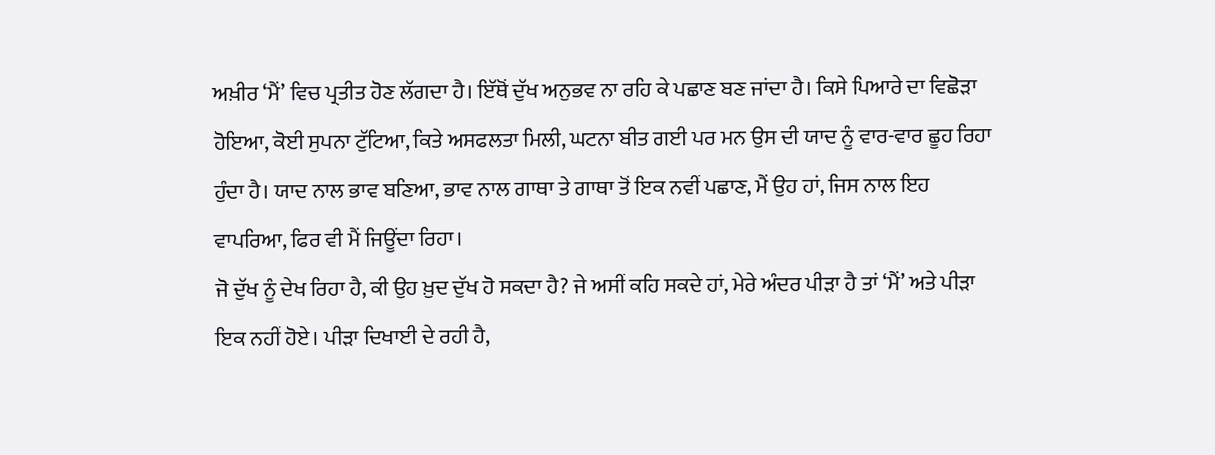ਅਖ਼ੀਰ ‘ਮੈਂ’ ਵਿਚ ਪ੍ਰਤੀਤ ਹੋਣ ਲੱਗਦਾ ਹੈ। ਇੱਥੋਂ ਦੁੱਖ ਅਨੁਭਵ ਨਾ ਰਹਿ ਕੇ ਪਛਾਣ ਬਣ ਜਾਂਦਾ ਹੈ। ਕਿਸੇ ਪਿਆਰੇ ਦਾ ਵਿਛੋੜਾ ਹੋਇਆ, ਕੋਈ ਸੁਪਨਾ ਟੁੱਟਿਆ, ਕਿਤੇ ਅਸਫਲਤਾ ਮਿਲੀ, ਘਟਨਾ ਬੀਤ ਗਈ ਪਰ ਮਨ ਉਸ ਦੀ ਯਾਦ ਨੂੰ ਵਾਰ-ਵਾਰ ਛੂਹ ਰਿਹਾ ਹੁੰਦਾ ਹੈ। ਯਾਦ ਨਾਲ ਭਾਵ ਬਣਿਆ, ਭਾਵ ਨਾਲ ਗਾਥਾ ਤੇ ਗਾਥਾ ਤੋਂ ਇਕ ਨਵੀਂ ਪਛਾਣ, ਮੈਂ ਉਹ ਹਾਂ, ਜਿਸ ਨਾਲ ਇਹ ਵਾਪਰਿਆ, ਫਿਰ ਵੀ ਮੈਂ ਜਿਊਂਦਾ ਰਿਹਾ।
ਜੋ ਦੁੱਖ ਨੂੰ ਦੇਖ ਰਿਹਾ ਹੈ, ਕੀ ਉਹ ਖ਼ੁਦ ਦੁੱਖ ਹੋ ਸਕਦਾ ਹੈ? ਜੇ ਅਸੀਂ ਕਹਿ ਸਕਦੇ ਹਾਂ, ਮੇਰੇ ਅੰਦਰ ਪੀੜਾ ਹੈ ਤਾਂ ‘ਮੈਂ’ ਅਤੇ ਪੀੜਾ ਇਕ ਨਹੀਂ ਹੋਏ। ਪੀੜਾ ਦਿਖਾਈ ਦੇ ਰਹੀ ਹੈ,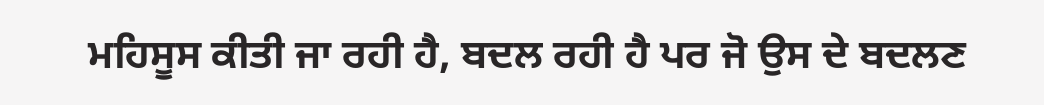ਮਹਿਸੂਸ ਕੀਤੀ ਜਾ ਰਹੀ ਹੈ, ਬਦਲ ਰਹੀ ਹੈ ਪਰ ਜੋ ਉਸ ਦੇ ਬਦਲਣ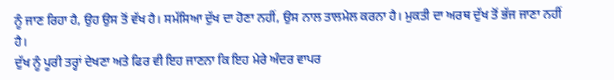ਨੂੰ ਜਾਣ ਰਿਹਾ ਹੈ, ਉਹ ਉਸ ਤੋਂ ਵੱਖ ਹੈ। ਸਮੱਸਿਆ ਦੁੱਖ ਦਾ ਹੋਣਾ ਨਹੀਂ, ਉਸ ਨਾਲ ਤਾਲਮੇਲ ਕਰਨਾ ਹੈ। ਮੁਕਤੀ ਦਾ ਅਰਥ ਦੁੱਖ ਤੋਂ ਭੱਜ ਜਾਣਾ ਨਹੀਂ ਹੈ।
ਦੁੱਖ ਨੂੰ ਪੂਰੀ ਤਰ੍ਹਾਂ ਦੇਖਣਾ ਅਤੇ ਫਿਰ ਵੀ ਇਹ ਜਾਣਨਾ ਕਿ ਇਹ ਮੇਰੇ ਅੰਦਰ ਵਾਪਰ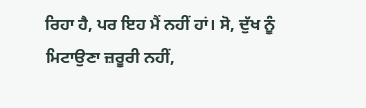ਰਿਹਾ ਹੈ, ਪਰ ਇਹ ਮੈਂ ਨਹੀਂ ਹਾਂ। ਸੋ, ਦੁੱਖ ਨੂੰ ਮਿਟਾਉਣਾ ਜ਼ਰੂਰੀ ਨਹੀਂ,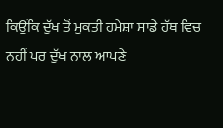ਕਿਉਂਕਿ ਦੁੱਖ ਤੋਂ ਮੁਕਤੀ ਹਮੇਸ਼ਾ ਸਾਡੇ ਹੱਥ ਵਿਚ ਨਹੀਂ ਪਰ ਦੁੱਖ ਨਾਲ ਆਪਣੇ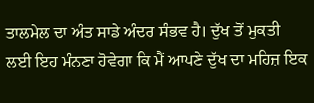ਤਾਲਮੇਲ ਦਾ ਅੰਤ ਸਾਡੇ ਅੰਦਰ ਸੰਭਵ ਹੈ। ਦੁੱਖ ਤੋਂ ਮੁਕਤੀ ਲਈ ਇਹ ਮੰਨਣਾ ਹੋਵੇਗਾ ਕਿ ਮੈਂ ਆਪਣੇ ਦੁੱਖ ਦਾ ਮਹਿਜ਼ ਇਕ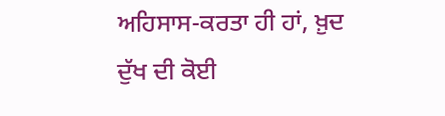ਅਹਿਸਾਸ-ਕਰਤਾ ਹੀ ਹਾਂ, ਖ਼ੁਦ ਦੁੱਖ ਦੀ ਕੋਈ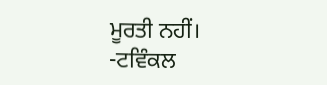ਮੂਰਤੀ ਨਹੀਂ।
-ਟਵਿੰਕਲ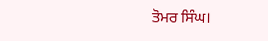ਤੋਮਰ ਸਿੰਘ।